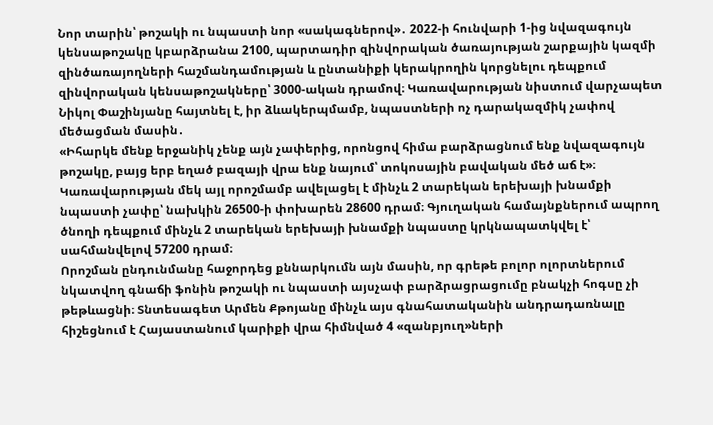Նոր տարին՝ թոշակի ու նպաստի նոր «սակագներով»․ 2022-ի հունվարի 1-ից նվազագույն կենսաթոշակը կբարձրանա 2100, պարտադիր զինվորական ծառայության շարքային կազմի զինծառայողների հաշմանդամության և ընտանիքի կերակրողին կորցնելու դեպքում զինվորական կենսաթոշակները՝ 3000-ական դրամով։ Կառավարության նիստում վարչապետ Նիկոլ Փաշինյանը հայտնել է, իր ձևակերպմամբ, նպաստների ոչ դարակազմիկ չափով մեծացման մասին․
«Իհարկե մենք երջանիկ չենք այն չափերից, որոնցով հիմա բարձրացնում ենք նվազագույն թոշակը, բայց երբ եղած բազայի վրա ենք նայում՝ տոկոսային բավական մեծ աճ է»։
Կառավարության մեկ այլ որոշմամբ ավելացել է մինչև 2 տարեկան երեխայի խնամքի նպաստի չափը՝ նախկին 26500-ի փոխարեն 28600 դրամ։ Գյուղական համայնքներում ապրող ծնողի դեպքում մինչև 2 տարեկան երեխայի խնամքի նպաստը կրկնապատկվել է՝ սահմանվելով 57200 դրամ։
Որոշման ընդունմանը հաջորդեց քննարկումն այն մասին, որ գրեթե բոլոր ոլորտներում նկատվող գնաճի ֆոնին թոշակի ու նպաստի այսչափ բարձրացրացումը բնակչի հոգսը չի թեթևացնի։ Տնտեսագետ Արմեն Քթոյանը մինչև այս գնահատականին անդրադառնալը հիշեցնում է Հայաստանում կարիքի վրա հիմնված 4 «զանբյուղ»ների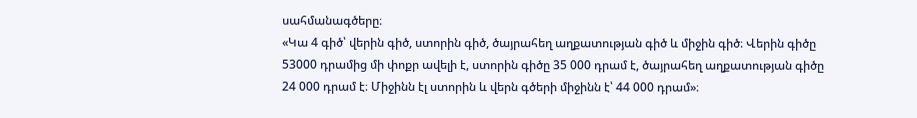սահմանագծերը։
«Կա 4 գիծ՝ վերին գիծ, ստորին գիծ, ծայրահեղ աղքատության գիծ և միջին գիծ։ Վերին գիծը 53000 դրամից մի փոքր ավելի է, ստորին գիծը 35 000 դրամ է, ծայրահեղ աղքատության գիծը 24 000 դրամ է։ Միջինն էլ ստորին և վերն գծերի միջինն է՝ 44 000 դրամ»։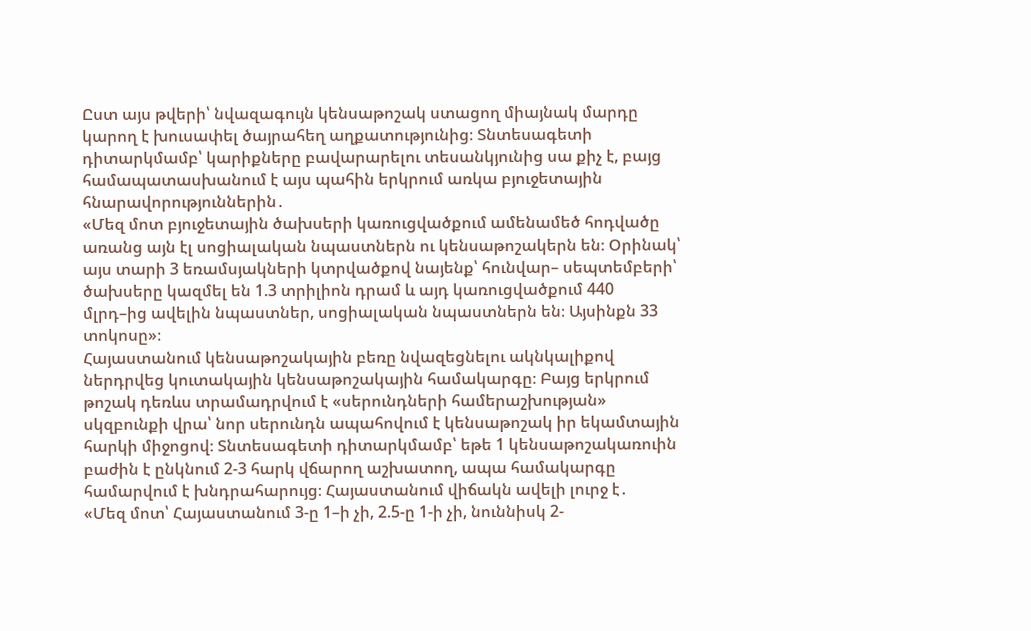Ըստ այս թվերի՝ նվազագույն կենսաթոշակ ստացող միայնակ մարդը կարող է խուսափել ծայրահեղ աղքատությունից։ Տնտեսագետի դիտարկմամբ՝ կարիքները բավարարելու տեսանկյունից սա քիչ է, բայց համապատասխանում է այս պահին երկրում առկա բյուջետային հնարավորություններին․
«Մեզ մոտ բյուջետային ծախսերի կառուցվածքում ամենամեծ հոդվածը առանց այն էլ սոցիալական նպաստներն ու կենսաթոշակերն են։ Օրինակ՝ այս տարի 3 եռամսյակների կտրվածքով նայենք՝ հունվար– սեպտեմբերի՝ ծախսերը կազմել են 1.3 տրիլիոն դրամ և այդ կառուցվածքում 440 մլրդ–ից ավելին նպաստներ, սոցիալական նպաստներն են։ Այսինքն 33 տոկոսը»։
Հայաստանում կենսաթոշակային բեռը նվազեցնելու ակնկալիքով ներդրվեց կուտակային կենսաթոշակային համակարգը։ Բայց երկրում թոշակ դեռևս տրամադրվում է «սերունդների համերաշխության» սկզբունքի վրա՝ նոր սերունդն ապահովում է կենսաթոշակ իր եկամտային հարկի միջոցով։ Տնտեսագետի դիտարկմամբ՝ եթե 1 կենսաթոշակառուին բաժին է ընկնում 2-3 հարկ վճարող աշխատող, ապա համակարգը համարվում է խնդրահարույց։ Հայաստանում վիճակն ավելի լուրջ է․
«Մեզ մոտ՝ Հայաստանում 3-ը 1–ի չի, 2.5-ը 1-ի չի, նուննիսկ 2-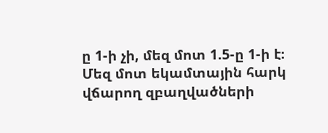ը 1-ի չի, մեզ մոտ 1.5-ը 1-ի է։ Մեզ մոտ եկամտային հարկ վճարող զբաղվածների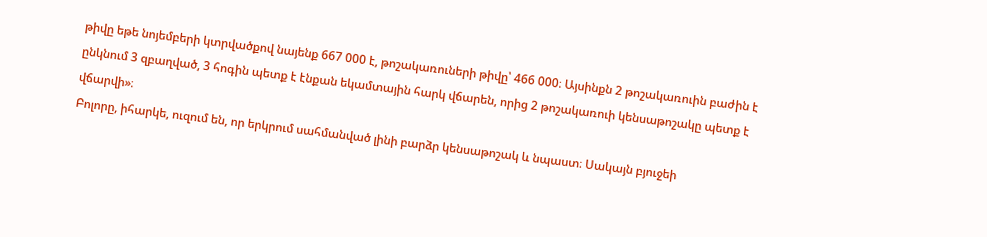թիվը եթե նոյեմբերի կտրվածքով նայենք 667 000 է, թոշակառուների թիվը՝ 466 000։ Այսինքն 2 թոշակառուին բաժին է ընկնում 3 զբաղված, 3 հոգին պետք է էնքան եկամտային հարկ վճարեն, որից 2 թոշակառուի կենսաթոշակը պետք է վճարվի»։
Բոլորը, իհարկե, ուզում են, որ երկրում սահմանված լինի բարձր կենսաթոշակ և նպաստ։ Սակայն բյուջեի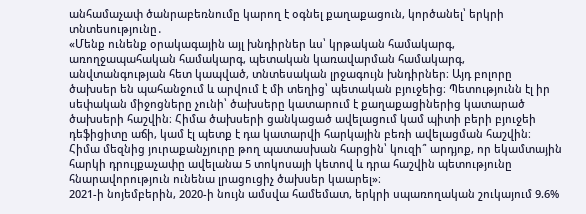անհամաչափ ծանրաբեռնումը կարող է օգնել քաղաքացուն, կործանել՝ երկրի տնտեսությունը․
«Մենք ունենք օրակագային այլ խնդիրներ ևս՝ կրթական համակարգ, առողջապահական համակարգ, պետական կառավարման համակարգ, անվտանգության հետ կապված, տնտեսական լրջագույն խնդիրներ։ Այդ բոլորը ծախսեր են պահանջում և արվում է մի տեղից՝ պետական բյուջեից։ Պետությունն էլ իր սեփական միջոցները չունի՝ ծախսերը կատարում է քաղաքացիներից կատարած ծախսերի հաշվին։ Հիմա ծախսերի ցանկացած ավելացում կամ պիտի բերի բյուջեի դեֆիցիտը աճի, կամ էլ պետք է դա կատարվի հարկային բեռի ավելացման հաշվին։ Հիմա մեզնից յուրաքանչյուրը թող պատասխան հարցին՝ կուզի՞ արդյոք, որ եկամտային հարկի դրույքաչափը ավելանա 5 տոկոսայի կետով և դրա հաշվին պետությունը հնարավորություն ունենա լրացուցիչ ծախսեր կաարել»։
2021-ի նոյեմբերին, 2020-ի նույն ամսվա համեմատ, երկրի սպառողական շուկայում 9.6%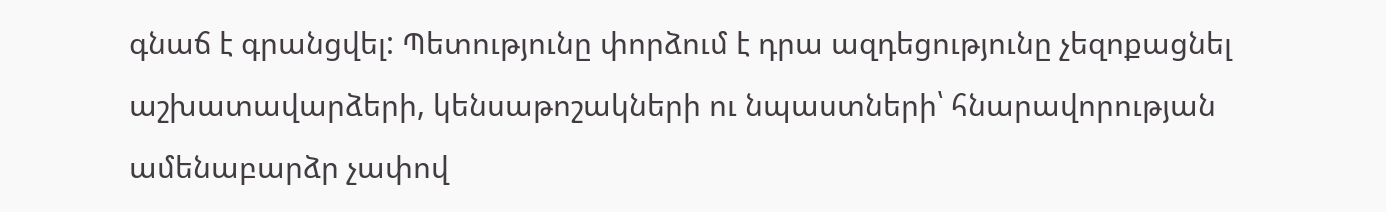գնաճ է գրանցվել: Պետությունը փորձում է դրա ազդեցությունը չեզոքացնել աշխատավարձերի, կենսաթոշակների ու նպաստների՝ հնարավորության ամենաբարձր չափով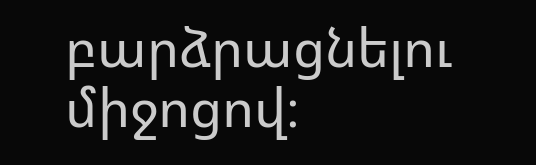բարձրացնելու միջոցով։